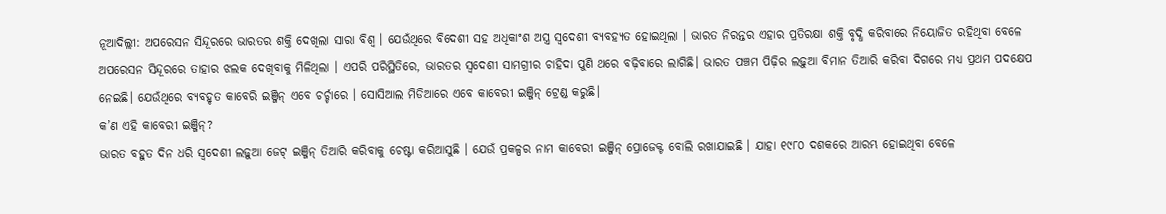ନୂଆଦିଲ୍ଲୀ: ଅପରେସନ ସିନ୍ଦୂରରେ ଭାରତର ଶକ୍ତି ଦେଖିଲା ସାରା ବିଶ୍ବ । ଯେଉଁଥିରେ ବିଦେଶୀ ସହ ଅଧିକାଂଶ ଅସ୍ତ୍ର ସ୍ୱଦେଶୀ ବ୍ୟବହ୍ୟତ ହୋଇଥିଲା । ଭାରତ ନିରନ୍ତର ଏହାର ପ୍ରତିରକ୍ଷା ଶକ୍ତି ବୃଦ୍ଧି କରିବାରେ ନିୟୋଜିତ ରହିଥିବା ବେଳେ ଅପରେସନ ସିନ୍ଦୂରରେ ତାହାର ଝଲକ ଦେଖିବାକୁ ମିଳିଥିଲା । ଏପରି ପରିସ୍ଥିତିରେ, ଭାରତର ସ୍ୱଦେଶୀ ସାମଗ୍ରୀର ଚାହିଦା ପୁଣି ଥରେ ବଢ଼ିବାରେ ଲାଗିଛି। ଭାରତ ପଞ୍ଚମ ପିଢ଼ିର ଲଢ଼ୁଆ ବିମାନ ତିଆରି କରିବା ଦିଗରେ ମଧ୍ୟ ପ୍ରଥମ ପଦକ୍ଷେପ ନେଇଛି। ଯେଉଁଥିରେ ବ୍ୟବହୃତ କାବେରି ଇଞ୍ଜିନ୍ ଏବେ ଚର୍ଚ୍ଚାରେ । ସୋସିଆଲ ମିଡିଆରେ ଏବେ କାବେରୀ ଇଞ୍ଜିନ୍ ଟ୍ରେଣ୍ଡ କରୁଛି।
କ’ଣ ଏହି କାବେରୀ ଇଞ୍ଜିନ୍?
ଭାରତ ବହୁତ ଦିନ ଧରି ସ୍ୱଦେଶୀ ଲଢ଼ୁଆ ଜେଟ୍ ଇଞ୍ଜିନ୍ ତିଆରି କରିବାକୁ ଚେଷ୍ଟା କରିଆସୁଛି । ଯେଉଁ ପ୍ରକଳ୍ପର ନାମ କାବେରୀ ଇଞ୍ଜିନ୍ ପ୍ରୋଜେକ୍ଟ ବୋଲି ରଖାଯାଇଛି । ଯାହା ୧୯୮୦ ଦଶକରେ ଆରମ୍ଭ ହୋଇଥିବା ବେଳେ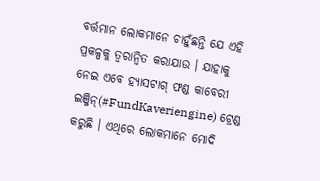ବର୍ତ୍ତମାନ ଲୋକମାନେ ଚାହୁଁଛନ୍ତି ଯେ ଏହି ପ୍ରକଳ୍ପକୁ ତ୍ୱରାନ୍ୱିତ କରାଯାଉ । ଯାହାକୁ ନେଇ ଏବେ ହ୍ୟାସଟାଗ୍ ଫଣ୍ଡ କାବେରୀ ଇଞ୍ଜିନ୍(#FundKaveriengine) ଟ୍ରେଣ୍ଡ କରୁଛି । ଏଥିରେ ଲୋକମାନେ ମୋଦି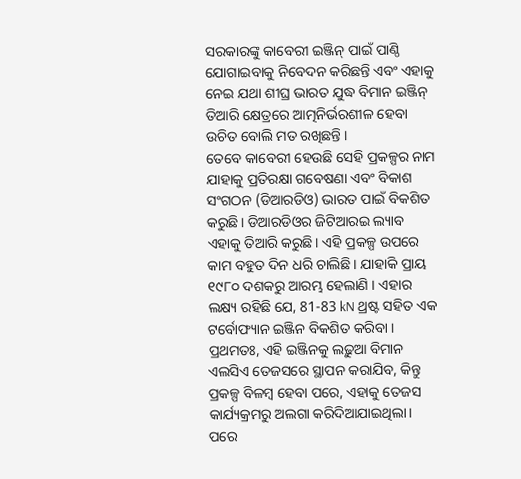ସରକାରଙ୍କୁ କାବେରୀ ଇଞ୍ଜିନ୍ ପାଇଁ ପାଣ୍ଠି ଯୋଗାଇବାକୁ ନିବେଦନ କରିଛନ୍ତି ଏବଂ ଏହାକୁ ନେଇ ଯଥା ଶୀଘ୍ର ଭାରତ ଯୁଦ୍ଧ ବିମାନ ଇଞ୍ଜିନ୍ ତିଆରି କ୍ଷେତ୍ରରେ ଆତ୍ମନିର୍ଭରଶୀଳ ହେବା ଉଚିତ ବୋଲି ମତ ରଖିଛନ୍ତି ।
ତେବେ କାବେରୀ ହେଉଛି ସେହି ପ୍ରକଳ୍ପର ନାମ ଯାହାକୁ ପ୍ରତିରକ୍ଷା ଗବେଷଣା ଏବଂ ବିକାଶ ସଂଗଠନ (ଡିଆରଡିଓ) ଭାରତ ପାଇଁ ବିକଶିତ କରୁଛି। ଡିଆରଡିଓର ଜିଟିଆରଇ ଲ୍ୟାବ ଏହାକୁ ତିଆରି କରୁଛି। ଏହି ପ୍ରକଳ୍ପ ଉପରେ କାମ ବହୁତ ଦିନ ଧରି ଚାଲିଛି। ଯାହାକି ପ୍ରାୟ ୧୯୮୦ ଦଶକରୁ ଆରମ୍ଭ ହେଲାଣି । ଏହାର ଲକ୍ଷ୍ୟ ରହିଛି ଯେ, 81-83 kN ଥ୍ରଷ୍ଟ ସହିତ ଏକ ଟର୍ବୋଫ୍ୟାନ ଇଞ୍ଜିନ ବିକଶିତ କରିବା । ପ୍ରଥମତଃ, ଏହି ଇଞ୍ଜିନକୁ ଲଢ଼ୁଆ ବିମାନ ଏଲସିଏ ତେଜସରେ ସ୍ଥାପନ କରାଯିବ, କିନ୍ତୁ ପ୍ରକଳ୍ପ ବିଳମ୍ବ ହେବା ପରେ, ଏହାକୁ ତେଜସ କାର୍ଯ୍ୟକ୍ରମରୁ ଅଲଗା କରିଦିଆଯାଇଥିଲା।
ପରେ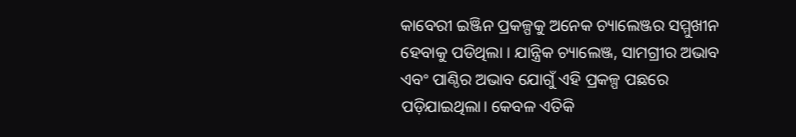କାବେରୀ ଇଞ୍ଜିନ ପ୍ରକଳ୍ପକୁ ଅନେକ ଚ୍ୟାଲେଞ୍ଜର ସମ୍ମୁଖୀନ ହେବାକୁ ପଡିଥିଲା । ଯାନ୍ତ୍ରିକ ଚ୍ୟାଲେଞ୍ଜ, ସାମଗ୍ରୀର ଅଭାବ ଏବଂ ପାଣ୍ଠିର ଅଭାବ ଯୋଗୁଁ ଏହି ପ୍ରକଳ୍ପ ପଛରେ ପଡ଼ିଯାଇଥିଲା। କେବଳ ଏତିକି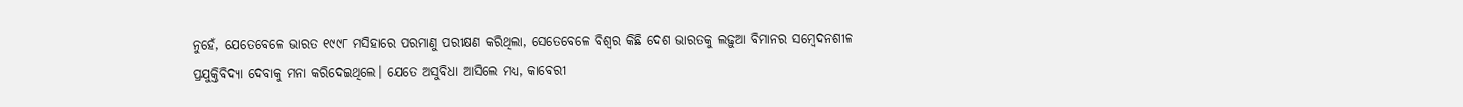ନୁହେଁ, ଯେତେବେଳେ ଭାରତ ୧୯୯୮ ମସିହାରେ ପରମାଣୁ ପରୀକ୍ଷଣ କରିଥିଲା, ସେତେବେଳେ ବିଶ୍ୱର କିଛି ଦେଶ ଭାରତକୁ ଲଢ଼ୁଆ ବିମାନର ସମ୍ବେଦନଶୀଳ ପ୍ରଯୁକ୍ତିବିଦ୍ୟା ଦେବାକୁ ମନା କରିଦେଇଥିଲେ। ଯେତେ ଅସୁବିଧା ଆସିଲେ ମଧ୍ୟ, କାବେରୀ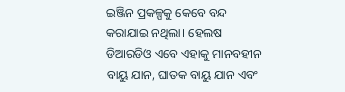ଇଞ୍ଜିନ ପ୍ରକଳ୍ପକୁ କେବେ ବନ୍ଦ କରାଯାଇ ନଥିଲା। ହେଲଷ ଡିଆରଡିଓ ଏବେ ଏହାକୁ ମାନବହୀନ ବାୟୁ ଯାନ, ଘାତକ ବାୟୁ ଯାନ ଏବଂ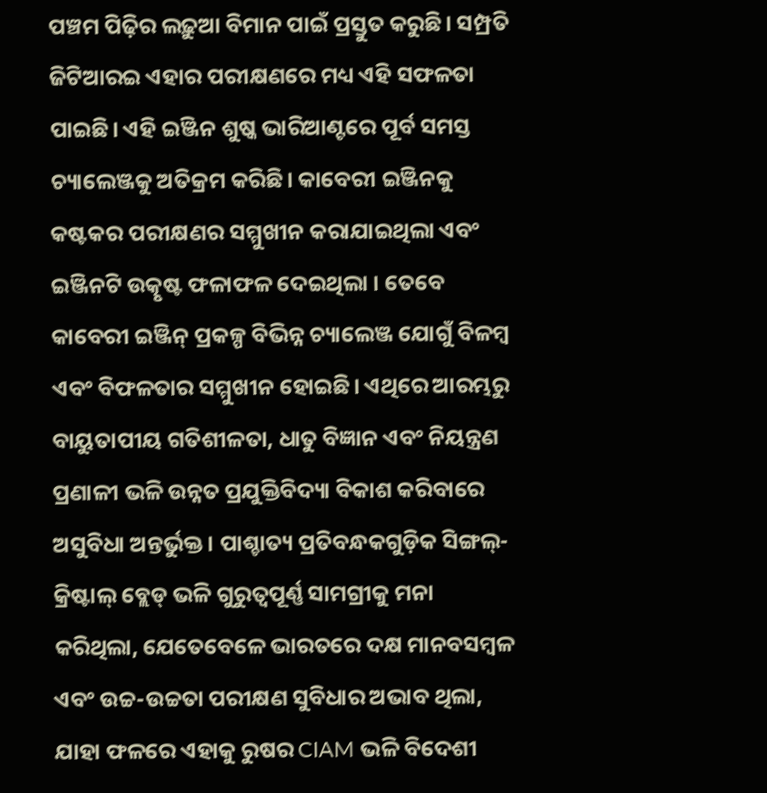ପଞ୍ଚମ ପିଢ଼ିର ଲଢ଼ୁଆ ବିମାନ ପାଇଁ ପ୍ରସ୍ତୁତ କରୁଛି। ସମ୍ପ୍ରତି ଜିଟିଆରଇ ଏହାର ପରୀକ୍ଷଣରେ ମଧ୍ୟ ଏହି ସଫଳତା ପାଇଛି। ଏହି ଇଞ୍ଜିନ ଶୁଷ୍କ ଭାରିଆଣ୍ଟରେ ପୂର୍ବ ସମସ୍ତ ଚ୍ୟାଲେଞ୍ଜକୁ ଅତିକ୍ରମ କରିଛି। କାବେରୀ ଇଞ୍ଜିନକୁ କଷ୍ଟକର ପରୀକ୍ଷଣର ସମ୍ମୁଖୀନ କରାଯାଇଥିଲା ଏବଂ ଇଞ୍ଜିନଟି ଉତ୍କୃଷ୍ଟ ଫଳାଫଳ ଦେଇଥିଲା । ତେବେ କାବେରୀ ଇଞ୍ଜିନ୍ ପ୍ରକଳ୍ପ ବିଭିନ୍ନ ଚ୍ୟାଲେଞ୍ଜ ଯୋଗୁଁ ବିଳମ୍ବ ଏବଂ ବିଫଳତାର ସମ୍ମୁଖୀନ ହୋଇଛି। ଏଥିରେ ଆରମ୍ଭରୁ ବାୟୁତାପୀୟ ଗତିଶୀଳତା, ଧାତୁ ବିଜ୍ଞାନ ଏବଂ ନିୟନ୍ତ୍ରଣ ପ୍ରଣାଳୀ ଭଳି ଉନ୍ନତ ପ୍ରଯୁକ୍ତିବିଦ୍ୟା ବିକାଶ କରିବାରେ ଅସୁବିଧା ଅନ୍ତର୍ଭୁକ୍ତ। ପାଶ୍ଚାତ୍ୟ ପ୍ରତିବନ୍ଧକଗୁଡ଼ିକ ସିଙ୍ଗଲ୍-କ୍ରିଷ୍ଟାଲ୍ ବ୍ଲେଡ୍ ଭଳି ଗୁରୁତ୍ୱପୂର୍ଣ୍ଣ ସାମଗ୍ରୀକୁ ମନା କରିଥିଲା, ଯେତେବେଳେ ଭାରତରେ ଦକ୍ଷ ମାନବସମ୍ବଳ ଏବଂ ଉଚ୍ଚ-ଉଚ୍ଚତା ପରୀକ୍ଷଣ ସୁବିଧାର ଅଭାବ ଥିଲା, ଯାହା ଫଳରେ ଏହାକୁ ରୁଷର CIAM ଭଳି ବିଦେଶୀ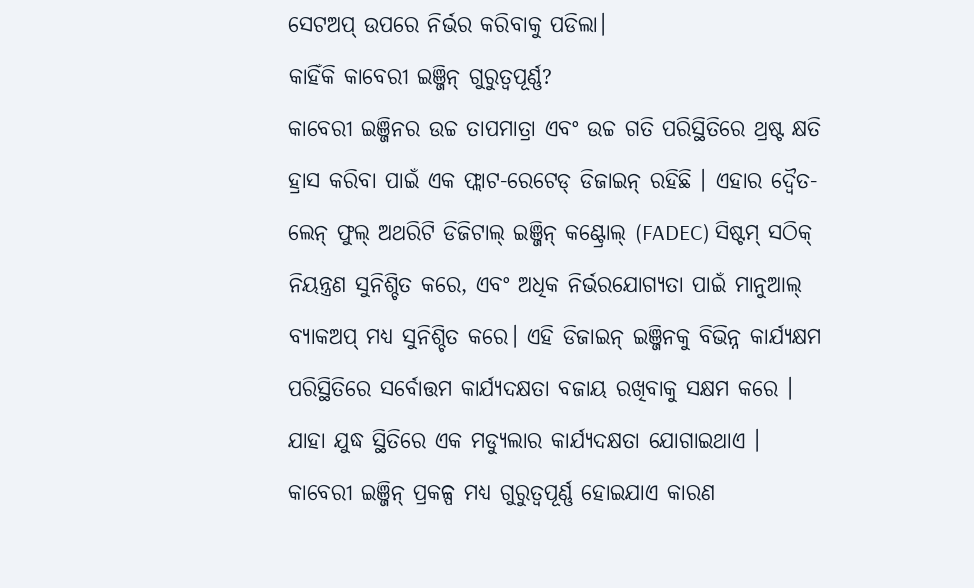ସେଟଅପ୍ ଉପରେ ନିର୍ଭର କରିବାକୁ ପଡିଲା।
କାହିଁକି କାବେରୀ ଇଞ୍ଜିନ୍ ଗୁରୁତ୍ବପୂର୍ଣ୍ଣ?
କାବେରୀ ଇଞ୍ଜିନର ଉଚ୍ଚ ତାପମାତ୍ରା ଏବଂ ଉଚ୍ଚ ଗତି ପରିସ୍ଥିତିରେ ଥ୍ରଷ୍ଟ କ୍ଷତି ହ୍ରାସ କରିବା ପାଇଁ ଏକ ଫ୍ଲାଟ-ରେଟେଡ୍ ଡିଜାଇନ୍ ରହିଛି । ଏହାର ଦ୍ୱୈତ-ଲେନ୍ ଫୁଲ୍ ଅଥରିଟି ଡିଜିଟାଲ୍ ଇଞ୍ଜିନ୍ କଣ୍ଟ୍ରୋଲ୍ (FADEC) ସିଷ୍ଟମ୍ ସଠିକ୍ ନିୟନ୍ତ୍ରଣ ସୁନିଶ୍ଚିତ କରେ, ଏବଂ ଅଧିକ ନିର୍ଭରଯୋଗ୍ୟତା ପାଇଁ ମାନୁଆଲ୍ ବ୍ୟାକଅପ୍ ମଧ୍ୟ ସୁନିଶ୍ଚିତ କରେ। ଏହି ଡିଜାଇନ୍ ଇଞ୍ଜିନକୁ ବିଭିନ୍ନ କାର୍ଯ୍ୟକ୍ଷମ ପରିସ୍ଥିତିରେ ସର୍ବୋତ୍ତମ କାର୍ଯ୍ୟଦକ୍ଷତା ବଜାୟ ରଖିବାକୁ ସକ୍ଷମ କରେ । ଯାହା ଯୁଦ୍ଧ ସ୍ଥିତିରେ ଏକ ମଡ୍ୟୁଲାର କାର୍ଯ୍ୟଦକ୍ଷତା ଯୋଗାଇଥାଏ ।
କାବେରୀ ଇଞ୍ଜିନ୍ ପ୍ରକଳ୍ପ ମଧ୍ୟ ଗୁରୁତ୍ୱପୂର୍ଣ୍ଣ ହୋଇଯାଏ କାରଣ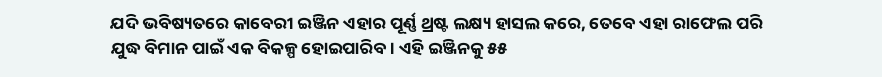ଯଦି ଭବିଷ୍ୟତରେ କାବେରୀ ଇଞ୍ଜିନ ଏହାର ପୂର୍ଣ୍ଣ ଥ୍ରଷ୍ଟ ଲକ୍ଷ୍ୟ ହାସଲ କରେ, ତେବେ ଏହା ରାଫେଲ ପରି ଯୁଦ୍ଧ ବିମାନ ପାଇଁ ଏକ ବିକଳ୍ପ ହୋଇପାରିବ। ଏହି ଇଞ୍ଜିନକୁ ୫୫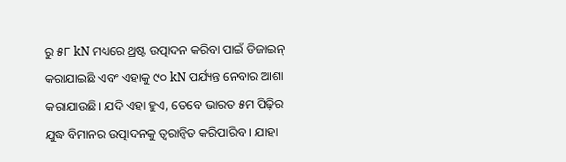ରୁ ୫୮ kN ମଧ୍ୟରେ ଥ୍ରଷ୍ଟ ଉତ୍ପାଦନ କରିବା ପାଇଁ ଡିଜାଇନ୍ କରାଯାଇଛି ଏବଂ ଏହାକୁ ୯୦ kN ପର୍ଯ୍ୟନ୍ତ ନେବାର ଆଶା କରାଯାଉଛି। ଯଦି ଏହା ହୁଏ, ତେବେ ଭାରତ ୫ମ ପିଢ଼ିର ଯୁଦ୍ଧ ବିମାନର ଉତ୍ପାଦନକୁ ତ୍ୱରାନ୍ୱିତ କରିପାରିବ । ଯାହା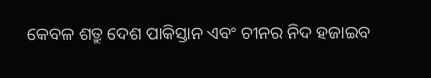କେବଳ ଶତ୍ରୁ ଦେଶ ପାକିସ୍ତାନ ଏବଂ ଚୀନର ନିଦ ହଜାଇବ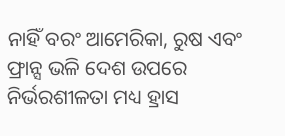ନାହିଁ ବରଂ ଆମେରିକା, ରୁଷ ଏବଂ ଫ୍ରାନ୍ସ ଭଳି ଦେଶ ଉପରେ ନିର୍ଭରଶୀଳତା ମଧ୍ୟ ହ୍ରାସ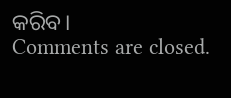କରିବ।
Comments are closed.